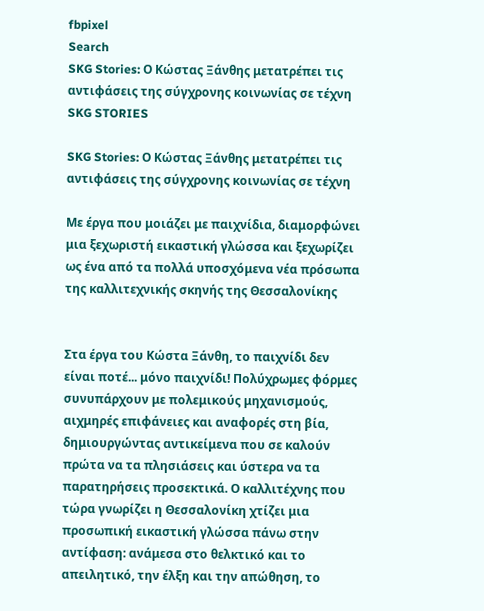fbpixel
Search
SKG Stories: Ο Κώστας Ξάνθης μετατρέπει τις αντιφάσεις της σύγχρονης κοινωνίας σε τέχνη
SKG STORIES

SKG Stories: Ο Κώστας Ξάνθης μετατρέπει τις αντιφάσεις της σύγχρονης κοινωνίας σε τέχνη

Με έργα που μοιάζει με παιχνίδια, διαμορφώνει μια ξεχωριστή εικαστική γλώσσα και ξεχωρίζει ως ένα από τα πολλά υποσχόμενα νέα πρόσωπα της καλλιτεχνικής σκηνής της Θεσσαλονίκης


Στα έργα του Κώστα Ξάνθη, το παιχνίδι δεν είναι ποτέ... μόνο παιχνίδι! Πολύχρωμες φόρμες συνυπάρχουν με πολεμικούς μηχανισμούς, αιχμηρές επιφάνειες και αναφορές στη βία, δημιουργώντας αντικείμενα που σε καλούν πρώτα να τα πλησιάσεις και ύστερα να τα παρατηρήσεις προσεκτικά. Ο καλλιτέχνης που τώρα γνωρίζει η Θεσσαλονίκη χτίζει μια προσωπική εικαστική γλώσσα πάνω στην αντίφαση: ανάμεσα στο θελκτικό και το απειλητικό, την έλξη και την απώθηση, το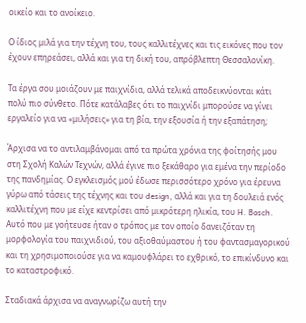οικείο και το ανοίκειο.

Ο ίδιος μιλά για την τέχνη του, τους καλλιτέχνες και τις εικόνες που τον έχουν επηρεάσει, αλλά και για τη δική του, απρόβλεπτη Θεσσαλονίκη.

Τα έργα σου μοιάζουν με παιχνίδια, αλλά τελικά αποδεικνύονται κάτι πολύ πιο σύνθετο. Πότε κατάλαβες ότι το παιχνίδι μπορούσε να γίνει εργαλείο για να «μιλήσεις» για τη βία, την εξουσία ή την εξαπάτηση;

Άρχισα να το αντιλαμβάνομαι από τα πρώτα χρόνια της φοίτησής μου στη Σχολή Καλών Τεχνών, αλλά έγινε πιο ξεκάθαρο για εμένα την περίοδο της πανδημίας. Ο εγκλεισμός μού έδωσε περισσότερο χρόνο για έρευνα γύρω από τάσεις της τέχνης και του design, αλλά και για τη δουλειά ενός καλλιτέχνη που με είχε κεντρίσει από μικρότερη ηλικία, του H. Bosch. Αυτό που με γοήτευσε ήταν ο τρόπος με τον οποίο δανειζόταν τη μορφολογία του παιχνιδιού, του αξιοθαύμαστου ή του φαντασμαγορικού και τη χρησιμοποιούσε για να καμουφλάρει το εχθρικό, το επικίνδυνο και το καταστροφικό.

Σταδιακά άρχισα να αναγνωρίζω αυτή την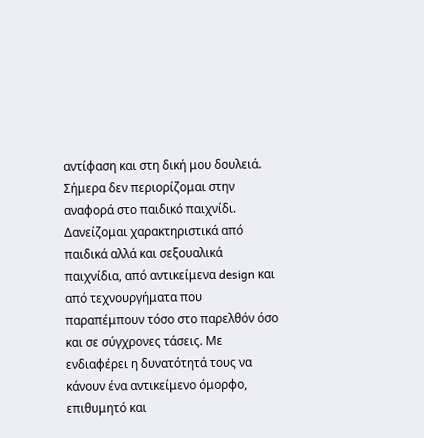αντίφαση και στη δική μου δουλειά. Σήμερα δεν περιορίζομαι στην αναφορά στο παιδικό παιχνίδι. Δανείζομαι χαρακτηριστικά από παιδικά αλλά και σεξουαλικά παιχνίδια, από αντικείμενα design και από τεχνουργήματα που παραπέμπουν τόσο στο παρελθόν όσο και σε σύγχρονες τάσεις. Με ενδιαφέρει η δυνατότητά τους να κάνουν ένα αντικείμενο όμορφο, επιθυμητό και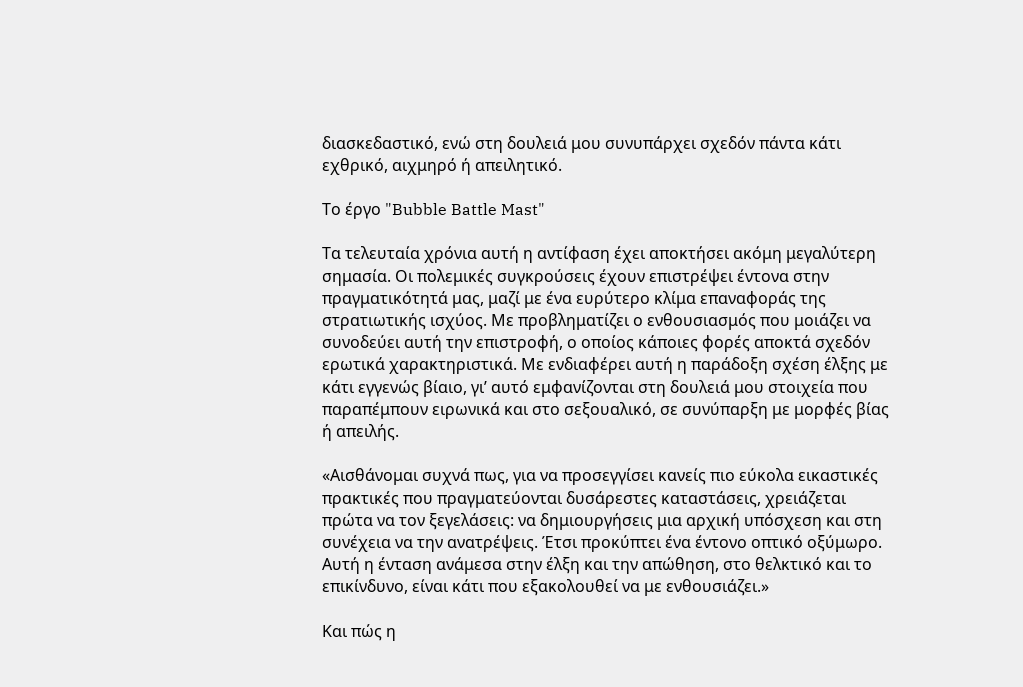διασκεδαστικό, ενώ στη δουλειά μου συνυπάρχει σχεδόν πάντα κάτι εχθρικό, αιχμηρό ή απειλητικό.

Το έργο "Bubble Battle Mast"

Τα τελευταία χρόνια αυτή η αντίφαση έχει αποκτήσει ακόμη μεγαλύτερη σημασία. Οι πολεμικές συγκρούσεις έχουν επιστρέψει έντονα στην πραγματικότητά μας, μαζί με ένα ευρύτερο κλίμα επαναφοράς της στρατιωτικής ισχύος. Με προβληματίζει ο ενθουσιασμός που μοιάζει να συνοδεύει αυτή την επιστροφή, ο οποίος κάποιες φορές αποκτά σχεδόν ερωτικά χαρακτηριστικά. Με ενδιαφέρει αυτή η παράδοξη σχέση έλξης με κάτι εγγενώς βίαιο, γι’ αυτό εμφανίζονται στη δουλειά μου στοιχεία που παραπέμπουν ειρωνικά και στο σεξουαλικό, σε συνύπαρξη με μορφές βίας ή απειλής.

«Αισθάνομαι συχνά πως, για να προσεγγίσει κανείς πιο εύκολα εικαστικές πρακτικές που πραγματεύονται δυσάρεστες καταστάσεις, χρειάζεται πρώτα να τον ξεγελάσεις: να δημιουργήσεις μια αρχική υπόσχεση και στη συνέχεια να την ανατρέψεις. Έτσι προκύπτει ένα έντονο οπτικό οξύμωρο. Αυτή η ένταση ανάμεσα στην έλξη και την απώθηση, στο θελκτικό και το επικίνδυνο, είναι κάτι που εξακολουθεί να με ενθουσιάζει.»

Και πώς η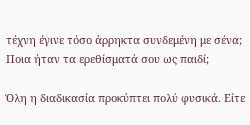τέχνη έγινε τόσο άρρηκτα συνδεμένη με σένα; Ποια ήταν τα ερεθίσματά σου ως παιδί;

Όλη η διαδικασία προκύπτει πολύ φυσικά. Είτε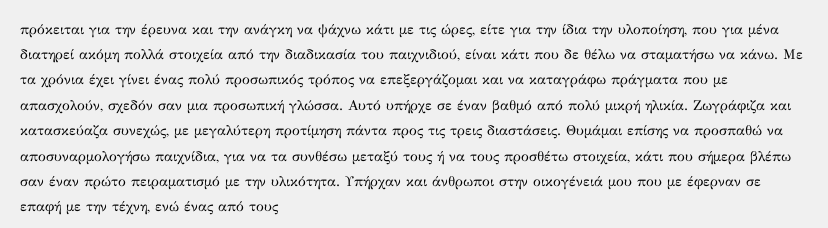πρόκειται για την έρευνα και την ανάγκη να ψάχνω κάτι με τις ώρες, είτε για την ίδια την υλοποίηση, που για μένα διατηρεί ακόμη πολλά στοιχεία από την διαδικασία του παιχνιδιού, είναι κάτι που δε θέλω να σταματήσω να κάνω. Με τα χρόνια έχει γίνει ένας πολύ προσωπικός τρόπος να επεξεργάζομαι και να καταγράφω πράγματα που με απασχολούν, σχεδόν σαν μια προσωπική γλώσσα. Αυτό υπήρχε σε έναν βαθμό από πολύ μικρή ηλικία. Ζωγράφιζα και κατασκεύαζα συνεχώς, με μεγαλύτερη προτίμηση πάντα προς τις τρεις διαστάσεις. Θυμάμαι επίσης να προσπαθώ να αποσυναρμολογήσω παιχνίδια, για να τα συνθέσω μεταξύ τους ή να τους προσθέτω στοιχεία, κάτι που σήμερα βλέπω σαν έναν πρώτο πειραματισμό με την υλικότητα. Υπήρχαν και άνθρωποι στην οικογένειά μου που με έφερναν σε επαφή με την τέχνη, ενώ ένας από τους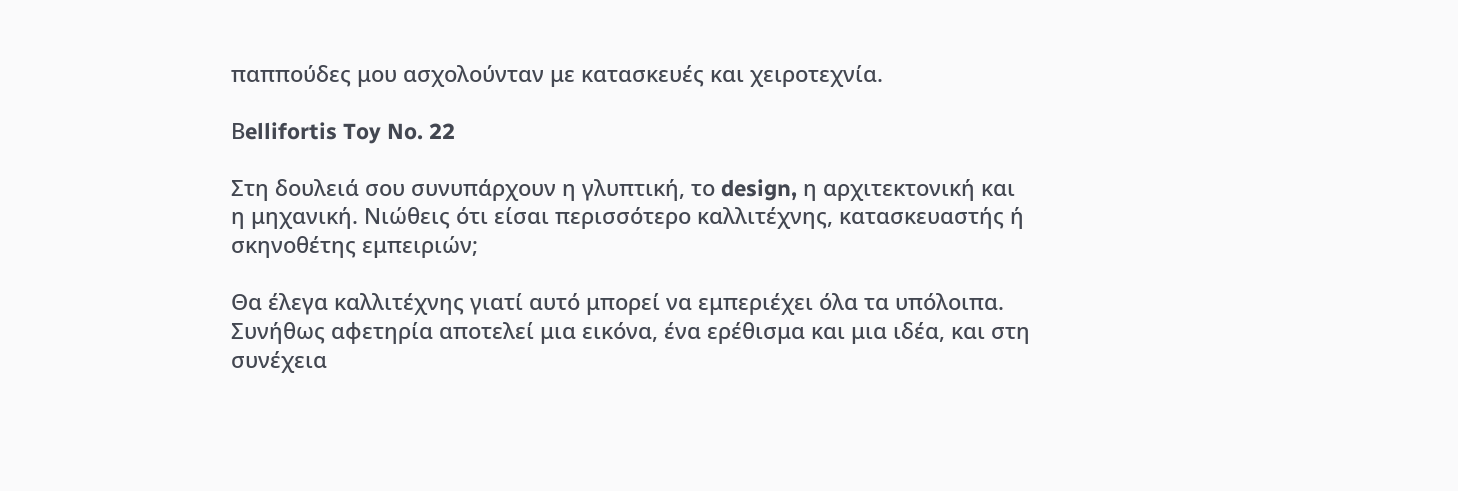παππούδες μου ασχολούνταν με κατασκευές και χειροτεχνία.

Βellifortis Toy No. 22

Στη δουλειά σου συνυπάρχουν η γλυπτική, το design, η αρχιτεκτονική και η μηχανική. Νιώθεις ότι είσαι περισσότερο καλλιτέχνης, κατασκευαστής ή σκηνοθέτης εμπειριών;

Θα έλεγα καλλιτέχνης γιατί αυτό μπορεί να εμπεριέχει όλα τα υπόλοιπα. Συνήθως αφετηρία αποτελεί μια εικόνα, ένα ερέθισμα και μια ιδέα, και στη συνέχεια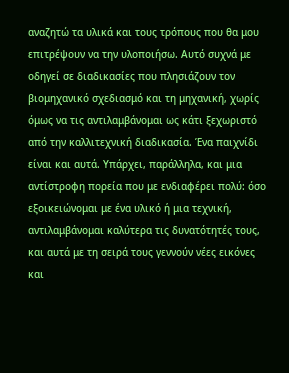αναζητώ τα υλικά και τους τρόπους που θα μου επιτρέψουν να την υλοποιήσω. Αυτό συχνά με οδηγεί σε διαδικασίες που πλησιάζουν τον βιομηχανικό σχεδιασμό και τη μηχανική, χωρίς όμως να τις αντιλαμβάνομαι ως κάτι ξεχωριστό από την καλλιτεχνική διαδικασία. Ένα παιχνίδι είναι και αυτά. Υπάρχει, παράλληλα, και μια αντίστροφη πορεία που με ενδιαφέρει πολύ: όσο εξοικειώνομαι με ένα υλικό ή μια τεχνική, αντιλαμβάνομαι καλύτερα τις δυνατότητές τους, και αυτά με τη σειρά τους γεννούν νέες εικόνες και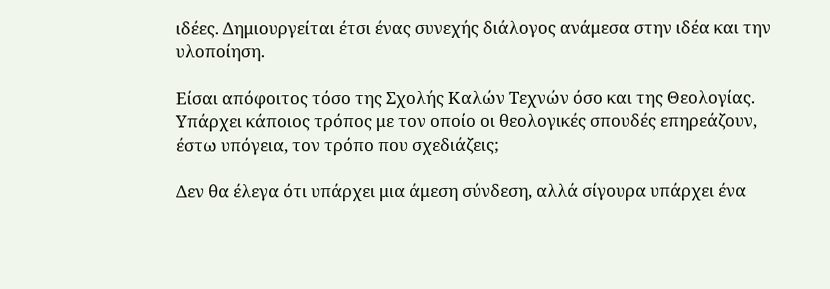ιδέες. Δημιουργείται έτσι ένας συνεχής διάλογος ανάμεσα στην ιδέα και την υλοποίηση.

Είσαι απόφοιτος τόσο της Σχολής Καλών Τεχνών όσο και της Θεολογίας. Υπάρχει κάποιος τρόπος με τον οποίο οι θεολογικές σπουδές επηρεάζουν, έστω υπόγεια, τον τρόπο που σχεδιάζεις;

Δεν θα έλεγα ότι υπάρχει μια άμεση σύνδεση, αλλά σίγουρα υπάρχει ένα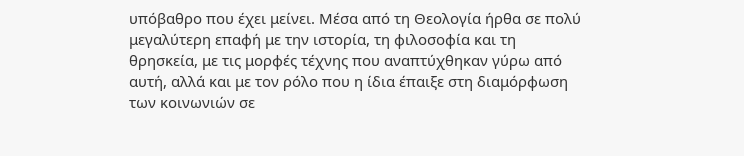υπόβαθρο που έχει μείνει. Μέσα από τη Θεολογία ήρθα σε πολύ μεγαλύτερη επαφή με την ιστορία, τη φιλοσοφία και τη θρησκεία, με τις μορφές τέχνης που αναπτύχθηκαν γύρω από αυτή, αλλά και με τον ρόλο που η ίδια έπαιξε στη διαμόρφωση των κοινωνιών σε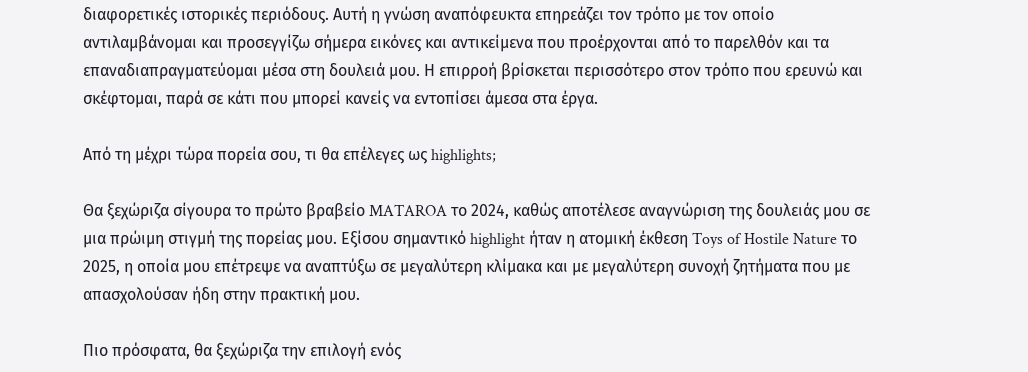διαφορετικές ιστορικές περιόδους. Αυτή η γνώση αναπόφευκτα επηρεάζει τον τρόπο με τον οποίο αντιλαμβάνομαι και προσεγγίζω σήμερα εικόνες και αντικείμενα που προέρχονται από το παρελθόν και τα επαναδιαπραγματεύομαι μέσα στη δουλειά μου. Η επιρροή βρίσκεται περισσότερο στον τρόπο που ερευνώ και σκέφτομαι, παρά σε κάτι που μπορεί κανείς να εντοπίσει άμεσα στα έργα.

Από τη μέχρι τώρα πορεία σου, τι θα επέλεγες ως highlights;

Θα ξεχώριζα σίγουρα το πρώτο βραβείο MATAROA το 2024, καθώς αποτέλεσε αναγνώριση της δουλειάς μου σε μια πρώιμη στιγμή της πορείας μου. Εξίσου σημαντικό highlight ήταν η ατομική έκθεση Toys of Hostile Nature το 2025, η οποία μου επέτρεψε να αναπτύξω σε μεγαλύτερη κλίμακα και με μεγαλύτερη συνοχή ζητήματα που με απασχολούσαν ήδη στην πρακτική μου.

Πιο πρόσφατα, θα ξεχώριζα την επιλογή ενός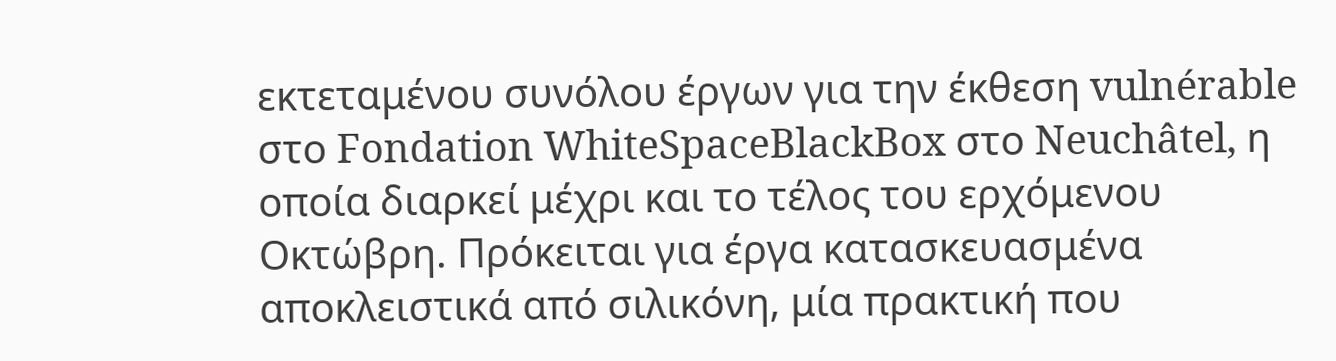εκτεταμένου συνόλου έργων για την έκθεση vulnérable στο Fondation WhiteSpaceBlackBox στο Neuchâtel, η οποία διαρκεί μέχρι και το τέλος του ερχόμενου Οκτώβρη. Πρόκειται για έργα κατασκευασμένα αποκλειστικά από σιλικόνη, μία πρακτική που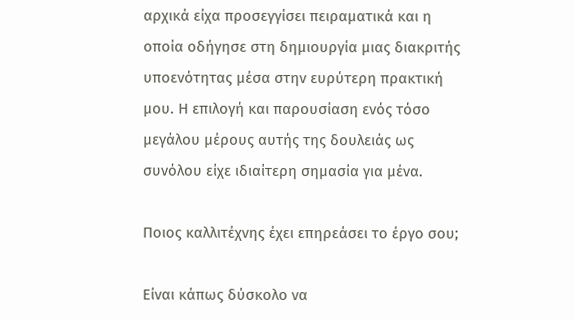αρχικά είχα προσεγγίσει πειραματικά και η οποία οδήγησε στη δημιουργία μιας διακριτής υποενότητας μέσα στην ευρύτερη πρακτική μου. Η επιλογή και παρουσίαση ενός τόσο μεγάλου μέρους αυτής της δουλειάς ως συνόλου είχε ιδιαίτερη σημασία για μένα.

Ποιος καλλιτέχνης έχει επηρεάσει το έργο σου;

Είναι κάπως δύσκολο να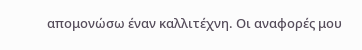απομονώσω έναν καλλιτέχνη. Οι αναφορές μου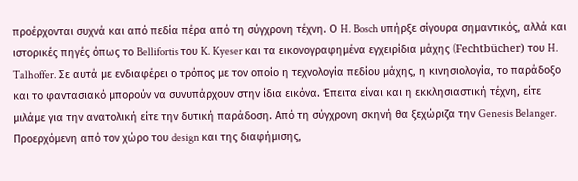προέρχονται συχνά και από πεδία πέρα από τη σύγχρονη τέχνη. Ο H. Bosch υπήρξε σίγουρα σημαντικός, αλλά και ιστορικές πηγές όπως το Bellifortis του K. Kyeser και τα εικονογραφημένα εγχειρίδια μάχης (Fechtbücher) του H. Talhoffer. Σε αυτά με ενδιαφέρει ο τρόπος με τον οποίο η τεχνολογία πεδίου μάχης, η κινησιολογία, το παράδοξο και το φαντασιακό μπορούν να συνυπάρχουν στην ίδια εικόνα. Έπειτα είναι και η εκκλησιαστική τέχνη, είτε μιλάμε για την ανατολική είτε την δυτική παράδοση. Από τη σύγχρονη σκηνή θα ξεχώριζα την Genesis Belanger. Προερχόμενη από τον χώρο του design και της διαφήμισης,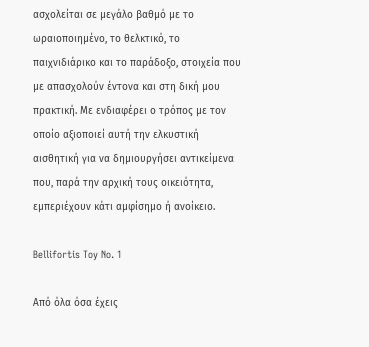ασχολείται σε μεγάλο βαθμό με το ωραιοποιημένο, το θελκτικό, το παιχνιδιάρικο και το παράδοξο, στοιχεία που με απασχολούν έντονα και στη δική μου πρακτική. Με ενδιαφέρει ο τρόπος με τον οποίο αξιοποιεί αυτή την ελκυστική αισθητική για να δημιουργήσει αντικείμενα που, παρά την αρχική τους οικειότητα, εμπεριέχουν κάτι αμφίσημο ή ανοίκειο.

Bellifortis Toy No. 1

Από όλα όσα έχεις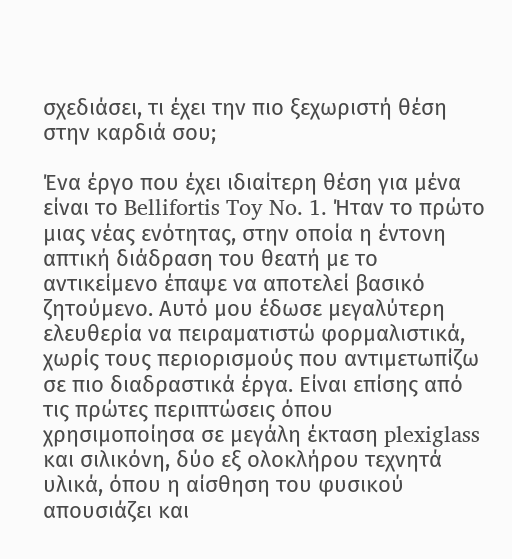σχεδιάσει, τι έχει την πιο ξεχωριστή θέση στην καρδιά σου;

Ένα έργο που έχει ιδιαίτερη θέση για μένα είναι το Bellifortis Toy No. 1. Ήταν το πρώτο μιας νέας ενότητας, στην οποία η έντονη απτική διάδραση του θεατή με το αντικείμενο έπαψε να αποτελεί βασικό ζητούμενο. Αυτό μου έδωσε μεγαλύτερη ελευθερία να πειραματιστώ φορμαλιστικά, χωρίς τους περιορισμούς που αντιμετωπίζω σε πιο διαδραστικά έργα. Είναι επίσης από τις πρώτες περιπτώσεις όπου χρησιμοποίησα σε μεγάλη έκταση plexiglass και σιλικόνη, δύο εξ ολοκλήρου τεχνητά υλικά, όπου η αίσθηση του φυσικού απουσιάζει και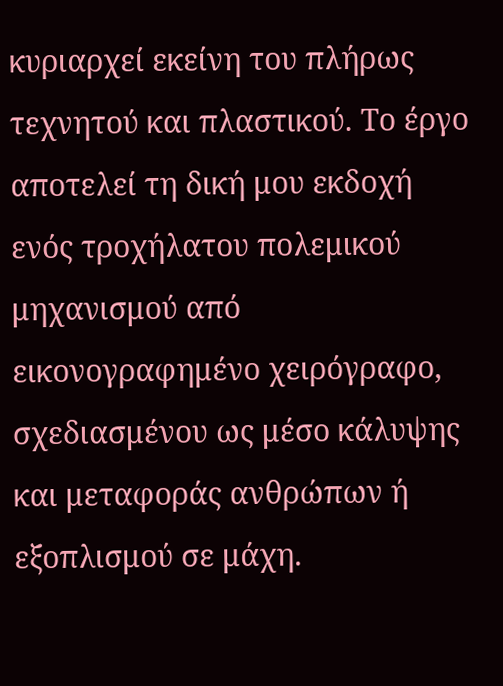κυριαρχεί εκείνη του πλήρως τεχνητού και πλαστικού. Το έργο αποτελεί τη δική μου εκδοχή ενός τροχήλατου πολεμικού μηχανισμού από εικονογραφημένο χειρόγραφο, σχεδιασμένου ως μέσο κάλυψης και μεταφοράς ανθρώπων ή εξοπλισμού σε μάχη.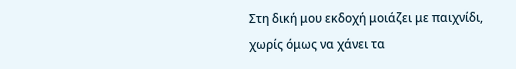Στη δική μου εκδοχή μοιάζει με παιχνίδι, χωρίς όμως να χάνει τα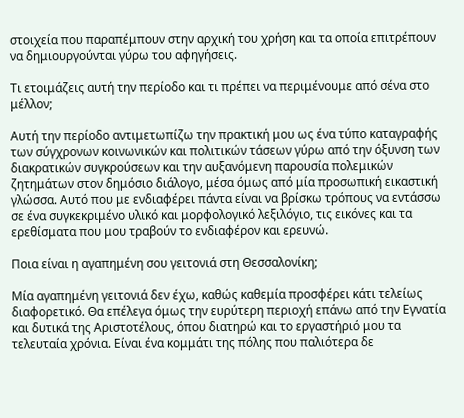στοιχεία που παραπέμπουν στην αρχική του χρήση και τα οποία επιτρέπουν να δημιουργούνται γύρω του αφηγήσεις.

Τι ετοιμάζεις αυτή την περίοδο και τι πρέπει να περιμένουμε από σένα στο μέλλον;

Αυτή την περίοδο αντιμετωπίζω την πρακτική μου ως ένα τύπο καταγραφής των σύγχρονων κοινωνικών και πολιτικών τάσεων γύρω από την όξυνση των διακρατικών συγκρούσεων και την αυξανόμενη παρουσία πολεμικών ζητημάτων στον δημόσιο διάλογο, μέσα όμως από μία προσωπική εικαστική γλώσσα. Αυτό που με ενδιαφέρει πάντα είναι να βρίσκω τρόπους να εντάσσω σε ένα συγκεκριμένο υλικό και μορφολογικό λεξιλόγιο, τις εικόνες και τα ερεθίσματα που μου τραβούν το ενδιαφέρον και ερευνώ.

Ποια είναι η αγαπημένη σου γειτονιά στη Θεσσαλονίκη;

Μία αγαπημένη γειτονιά δεν έχω, καθώς καθεμία προσφέρει κάτι τελείως διαφορετικό. Θα επέλεγα όμως την ευρύτερη περιοχή επάνω από την Εγνατία και δυτικά της Αριστοτέλους, όπου διατηρώ και το εργαστήριό μου τα τελευταία χρόνια. Είναι ένα κομμάτι της πόλης που παλιότερα δε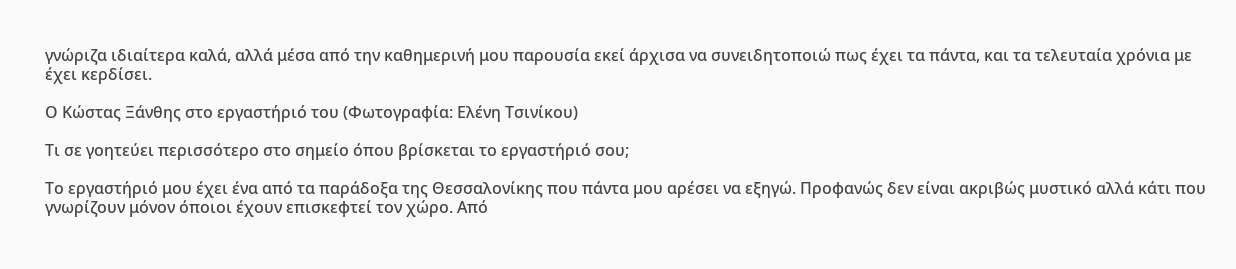γνώριζα ιδιαίτερα καλά, αλλά μέσα από την καθημερινή μου παρουσία εκεί άρχισα να συνειδητοποιώ πως έχει τα πάντα, και τα τελευταία χρόνια με έχει κερδίσει.

Ο Κώστας Ξάνθης στο εργαστήριό του (Φωτογραφία: Ελένη Τσινίκου)

Τι σε γοητεύει περισσότερο στο σημείο όπου βρίσκεται το εργαστήριό σου;

Το εργαστήριό μου έχει ένα από τα παράδοξα της Θεσσαλονίκης που πάντα μου αρέσει να εξηγώ. Προφανώς δεν είναι ακριβώς μυστικό αλλά κάτι που γνωρίζουν μόνον όποιοι έχουν επισκεφτεί τον χώρο. Από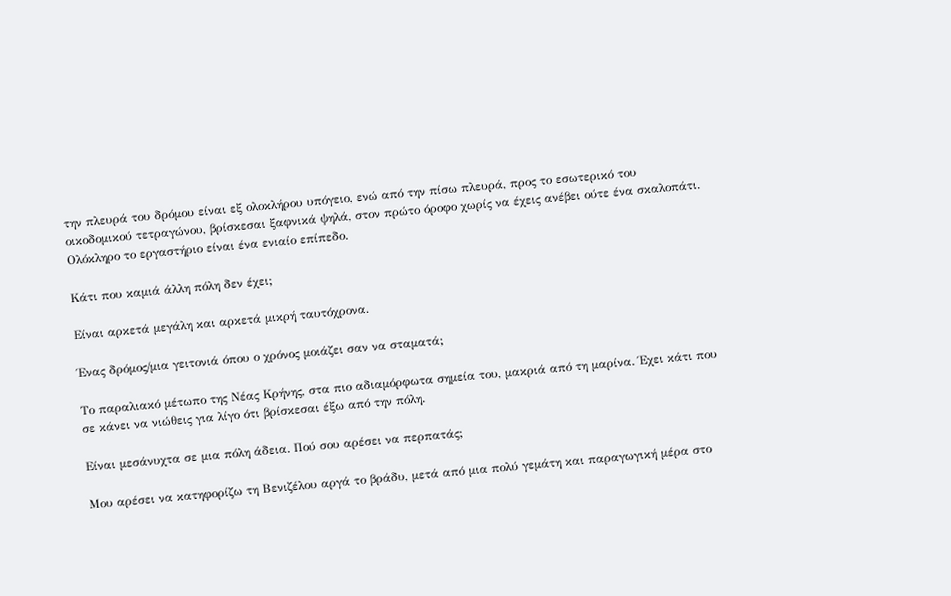την πλευρά του δρόμου είναι εξ ολοκλήρου υπόγειο, ενώ από την πίσω πλευρά, προς το εσωτερικό του οικοδομικού τετραγώνου, βρίσκεσαι ξαφνικά ψηλά, στον πρώτο όροφο χωρίς να έχεις ανέβει ούτε ένα σκαλοπάτι. Ολόκληρο το εργαστήριο είναι ένα ενιαίο επίπεδο.

Κάτι που καμιά άλλη πόλη δεν έχει;

Είναι αρκετά μεγάλη και αρκετά μικρή ταυτόχρονα.

Ένας δρόμος/μια γειτονιά όπου ο χρόνος μοιάζει σαν να σταματά;

Το παραλιακό μέτωπο της Νέας Κρήνης, στα πιο αδιαμόρφωτα σημεία του, μακριά από τη μαρίνα. Έχει κάτι που σε κάνει να νιώθεις για λίγο ότι βρίσκεσαι έξω από την πόλη.

Είναι μεσάνυχτα σε μια πόλη άδεια. Πού σου αρέσει να περπατάς;

Μου αρέσει να κατηφορίζω τη Βενιζέλου αργά το βράδυ, μετά από μια πολύ γεμάτη και παραγωγική μέρα στο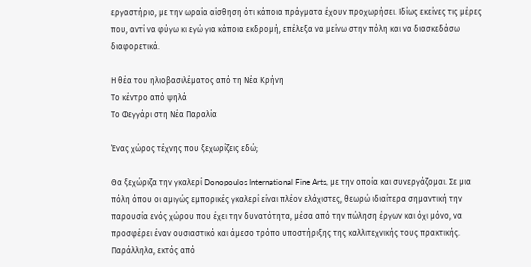εργαστήριο, με την ωραία αίσθηση ότι κάποια πράγματα έχουν προχωρήσει. Ιδίως εκείνες τις μέρες που, αντί να φύγω κι εγώ για κάποια εκδρομή, επέλεξα να μείνω στην πόλη και να διασκεδάσω διαφορετικά.

Η θέα του ηλιοβασιλέματος από τη Νέα Κρήνη
Το κέντρο από ψηλά
Το Φεγγάρι στη Νέα Παραλία

Ένας χώρος τέχνης που ξεχωρίζεις εδώ;

Θα ξεχώριζα την γκαλερί Donopoulos International Fine Arts, με την οποία και συνεργάζομαι. Σε μια πόλη όπου οι αμιγώς εμπορικές γκαλερί είναι πλέον ελάχιστες, θεωρώ ιδιαίτερα σημαντική την παρουσία ενός χώρου που έχει την δυνατότητα, μέσα από την πώληση έργων και όχι μόνο, να προσφέρει έναν ουσιαστικό και άμεσο τρόπο υποστήριξης της καλλιτεχνικής τους πρακτικής. Παράλληλα, εκτός από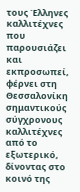τους Έλληνες καλλιτέχνες που παρουσιάζει και εκπροσωπεί, φέρνει στη Θεσσαλονίκη σημαντικούς σύγχρονους καλλιτέχνες από το εξωτερικό, δίνοντας στο κοινό της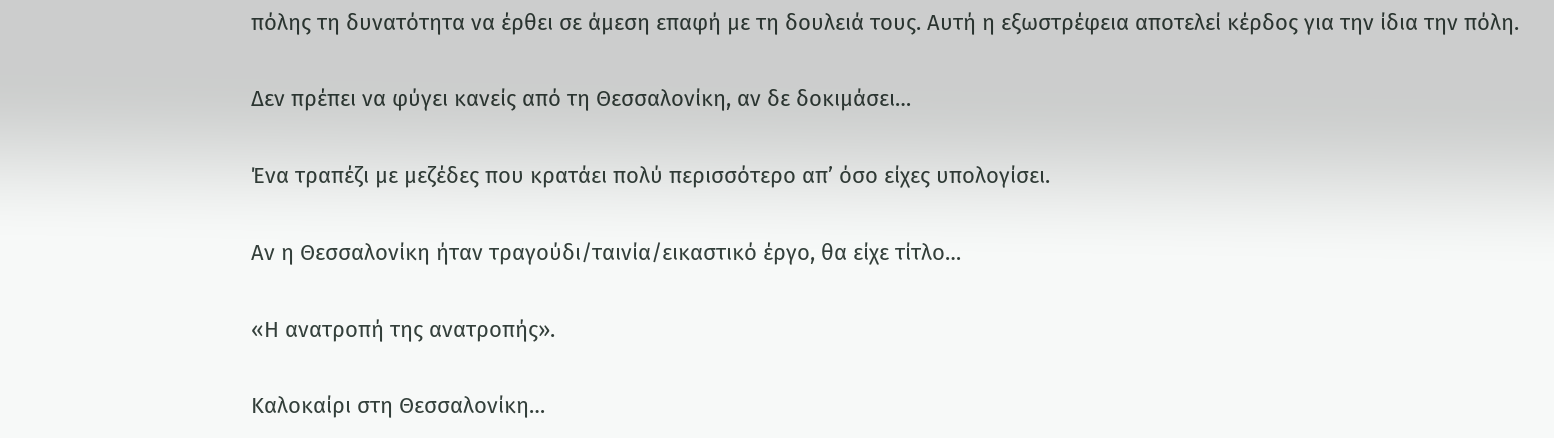πόλης τη δυνατότητα να έρθει σε άμεση επαφή με τη δουλειά τους. Αυτή η εξωστρέφεια αποτελεί κέρδος για την ίδια την πόλη.

Δεν πρέπει να φύγει κανείς από τη Θεσσαλονίκη, αν δε δοκιμάσει…

Ένα τραπέζι με μεζέδες που κρατάει πολύ περισσότερο απ’ όσο είχες υπολογίσει.

Αν η Θεσσαλονίκη ήταν τραγούδι/ταινία/εικαστικό έργο, θα είχε τίτλο…

«Η ανατροπή της ανατροπής».

Καλοκαίρι στη Θεσσαλονίκη…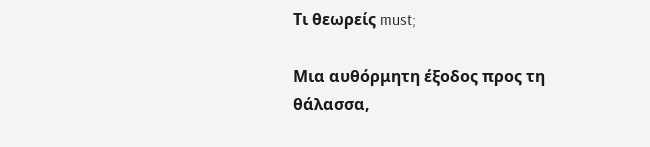Τι θεωρείς must;

Μια αυθόρμητη έξοδος προς τη θάλασσα,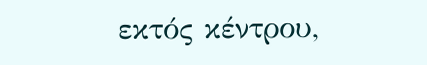εκτός κέντρου,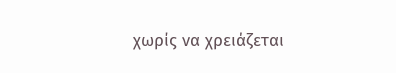χωρίς να χρειάζεται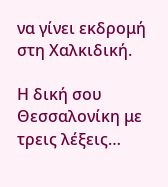να γίνει εκδρομή στη Χαλκιδική.

Η δική σου Θεσσαλονίκη με τρεις λέξεις…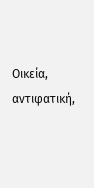Οικεία, αντιφατική,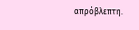απρόβλεπτη.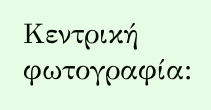Κεντρική φωτογραφία: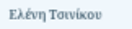Ελένη Τσινίκου